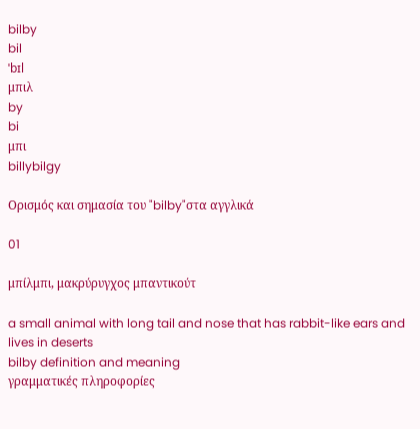bilby
bil
ˈbɪl
μπιλ
by
bi
μπι
billybilgy

Ορισμός και σημασία του "bilby"στα αγγλικά

01

μπίλμπι, μακρύρυγχος μπαντικούτ

a small animal with long tail and nose that has rabbit-like ears and lives in deserts
bilby definition and meaning
γραμματικές πληροφορίες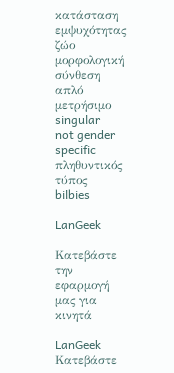κατάσταση εμψυχότητας
ζώο
μορφολογική σύνθεση
απλό
μετρήσιμο
singular
not gender specific
πληθυντικός τύπος
bilbies

LanGeek

Κατεβάστε την εφαρμογή μας για κινητά

LanGeek
Κατεβάστε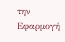την Εφαρμογή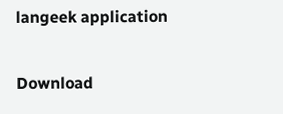langeek application

Download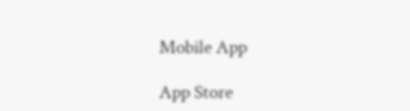Mobile App

App Store